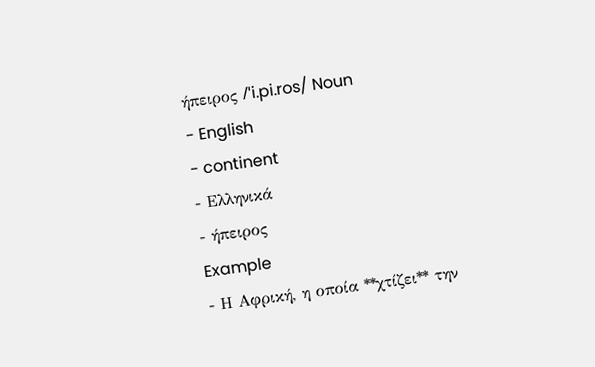ήπειρος /ˈi.pi.ros/ Noun
- English
- continent
- Ελληνικά
- ήπειρος
Example
- Η Αφρική, η οποία **χτίζει** την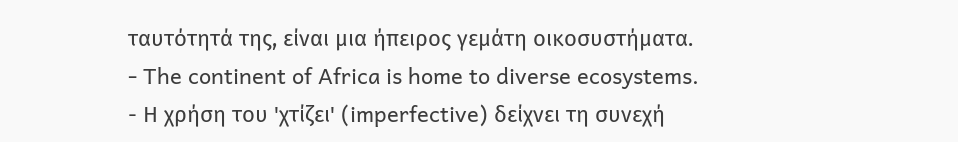ταυτότητά της, είναι μια ήπειρος γεμάτη οικοσυστήματα.
- The continent of Africa is home to diverse ecosystems.
- Η χρήση του 'χτίζει' (imperfective) δείχνει τη συνεχή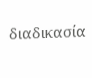διαδικασία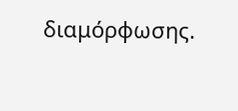διαμόρφωσης.